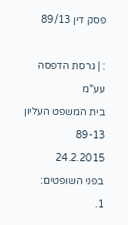פסק דין 89/13

: | גרסת הדפסה
עע"מ
בית המשפט העליון
89-13
24.2.2015
בפני השופטים:
1.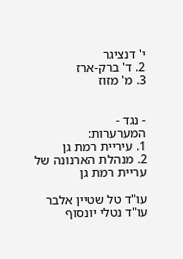י' דנציגר
2. ד' ברק-ארז
3. מ' מזוז


- נגד -
המערערות:
1. עיריית רמת גן
2. מנהלת הארנונה של עריית רמת גן

עו"ד טל שטיין אלבר
עו"ד נטלי יונסוף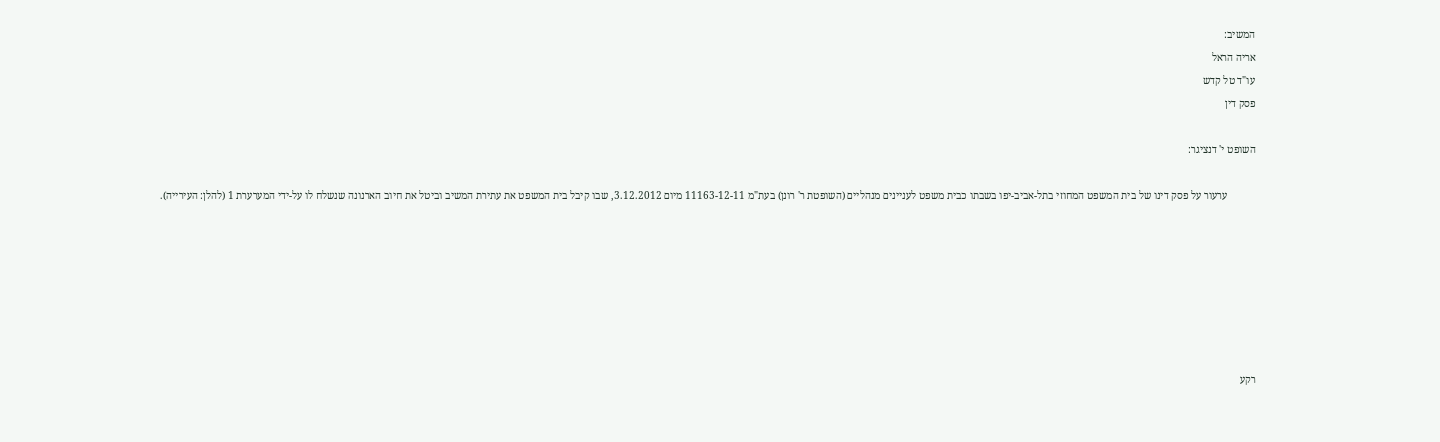המשיב:
אריה הראל
עו"ד טל קדש
פסק דין

השופט י' דנציגר:

           ערעור על פסק דינו של בית המשפט המחוזי בתל-אביב-יפו בשבתו כבית משפט לעניינים מנהליים (השופטת ר' רונן) בעת"מ 11163-12-11 מיום 3.12.2012, שבו קיבל בית המשפט את עתירת המשיב וביטל את חיוב הארנונה שנשלח לו על-ידי המערערת 1 (להלן: העירייה).







רקע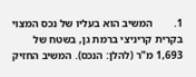1.        המשיב הוא בעליו של נכס המצוי בקרית קריניצי ברמת גן, בשטח של 1,693 מ"ר (להלן: הנכס). המשיב החזיק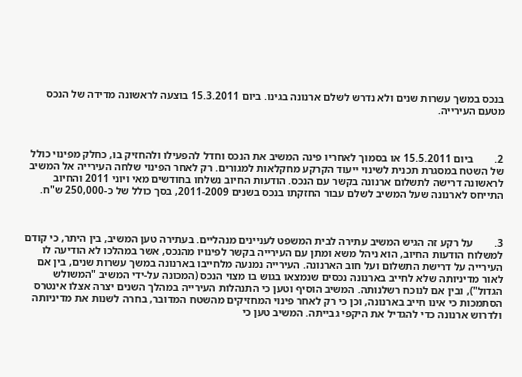בנכס במשך עשרות שנים ולא נדרש לשלם ארנונה בגינו. ביום 15.3.2011 בוצעה לראשונה מדידה של הנכס מטעם העירייה.



2.        ביום 15.5.2011 או בסמוך לאחריו פינה המשיב את הנכס וחדל להפעילו ולהחזיק בו, כחלק מפינוי כולל של השטח במסגרת תכנית לשינוי ייעוד הקרקע מחקלאות למגורים. רק לאחר הפינוי שלחה העירייה אל המשיב לראשונה דרישה לתשלום ארנונה בקשר עם הנכס. הודעות החיוב נשלחו בחודשים מאי ויוני 2011 והחיוב התייחס לארנונה שעל המשיב לשלם עבור החזקתו בנכס בשנים 2011-2009, בסך כולל של כ-250,000 ש"ח.



3.        על רקע זה הגיש המשיב עתירה לבית המשפט לעניינים מנהליים. בעתירה טען המשיב, בין היתר, כי קודם למשלוח הודעות החיוב, הוא ניהל משא ומתן עם העירייה בקשר לפינויו מהנכס, אשר במהלכו לא הודיעה לו העירייה על דרישת התשלום ועל חוב הארנונה. העירייה נמנעה מלחייבו בארנונה במשך עשרות שנים, בין אם לאור מדיניותה שלא לחייב בארנונה נכסים שנמצאו בגוש בו מצוי הנכס (המכונה על-ידי המשיב "המשולש הגדול"), ובין אם לנוכח רשלנותה. המשיב הוסיף וטען כי התנהלות העירייה במהלך השנים יצרה אצלו אינטרס הסתמכות כי אינו חייב בארנונה, וכן כי רק לאחר פינוי המחזיקים מהשטח המדובר, בחרה לשנות את מדיניותה ולדרוש ארנונה כדי להגדיל את היקפי גבייתה. המשיב טען כי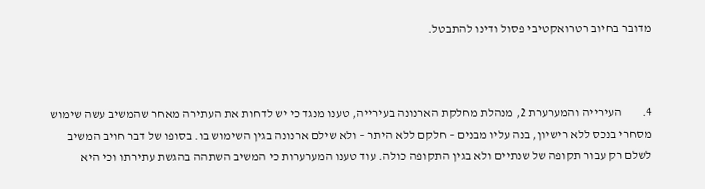מדובר בחיוב רטרואקטיבי פסול ודינו להתבטל.



4.        העירייה והמערערת 2, מנהלת מחלקת הארנונה בעירייה, טענו מנגד כי יש לדחות את העתירה מאחר שהמשיב עשה שימוש מסחרי בנכס ללא רישיון, בנה עליו מבנים – חלקם ללא היתר – ולא שילם ארנונה בגין השימוש בו. בסופו של דבר חויב המשיב לשלם רק עבור תקופה של שנתיים ולא בגין התקופה כולה. עוד טענו המערערות כי המשיב השתהה בהגשת עתירתו וכי היא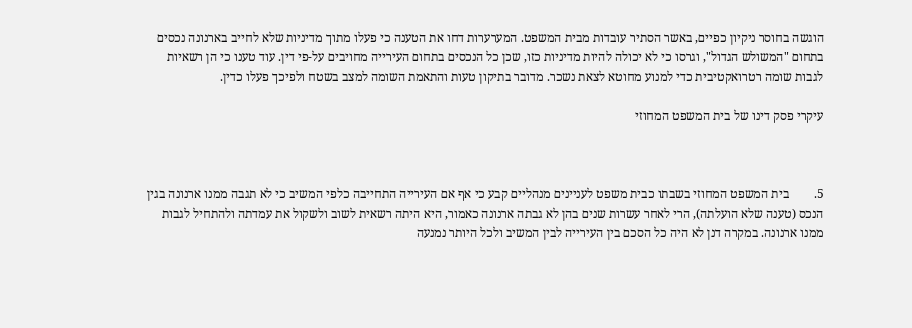הוגשה בחוסר ניקיון כפיים, באשר הסתיר עובדות מבית המשפט. המערערות דחו את הטענה כי פעלו מתוך מדיניות שלא לחייב בארנונה נכסים בתחום "המשולש הגדול", וגרסו כי לא יכולה להיות מדיניות כזו, שכן כל הנכסים בתחום העירייה מחויבים על-פי דין. עוד טענו כי הן רשאיות לגבות שומה רטרואקטיבית כדי למנוע מחוטא לצאת נשכר. מדובר בתיקון טעות והתאמת השומה למצב בשטח ולפיכך פעלו כדין.

עיקרי פסק דינו של בית המשפט המחוזי



5.        בית המשפט המחוזי בשבתו כבית משפט לעניינים מנהליים קבע כי אף אם העירייה התחייבה כלפי המשיב כי לא תגבה ממנו ארנונה בגין הנכס (טענה שלא הועלתה), הרי לאחר עשרות שנים בהן לא גבתה ארנונה כאמור, היא היתה רשאית לשוב ולשקול את עמדתה ולהתחיל לגבות ממנו ארנונה. במקרה דנן לא היה כל הסכם בין העירייה לבין המשיב ולכל היותר נמנעה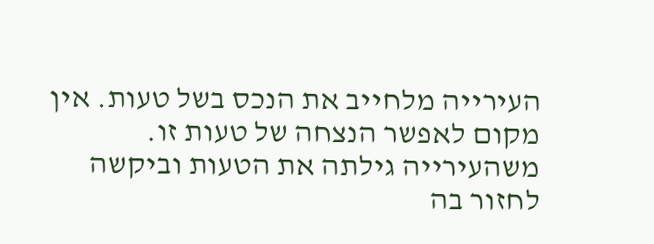העירייה מלחייב את הנכס בשל טעות. אין מקום לאפשר הנצחה של טעות זו. משהעירייה גילתה את הטעות וביקשה לחזור בה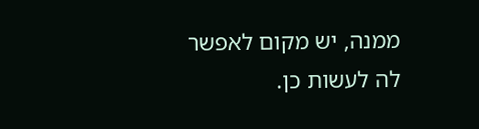ממנה, יש מקום לאפשר לה לעשות כן.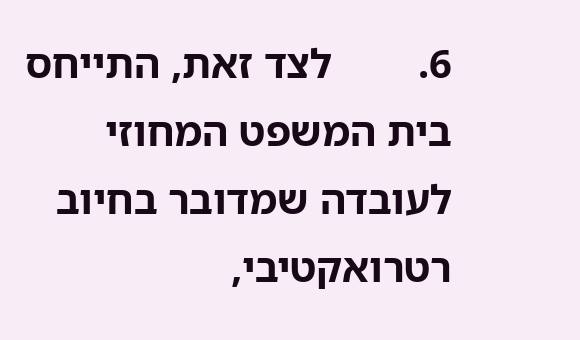6.        לצד זאת, התייחס בית המשפט המחוזי לעובדה שמדובר בחיוב רטרואקטיבי,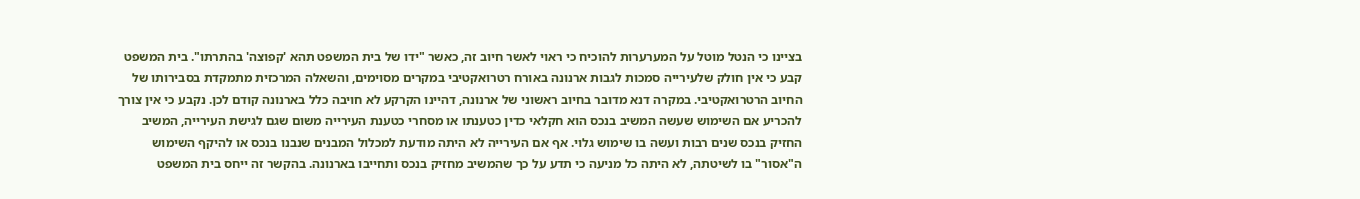בציינו כי הנטל מוטל על המערערות להוכיח כי ראוי לאשר חיוב זה, כאשר "ידו של בית המשפט תהא 'קפוצה' בהתרתו". בית המשפט קבע כי אין חולק שלעירייה סמכות לגבות ארנונה באורח רטרואקטיבי במקרים מסוימים, והשאלה המרכזית מתמקדת בסבירותו של החיוב הרטרואקטיבי. במקרה דנא מדובר בחיוב ראשוני של ארנונה, דהיינו הקרקע לא חויבה כלל בארנונה קודם לכן. נקבע כי אין צורך להכריע אם השימוש שעשה המשיב בנכס הוא חקלאי כדין כטענתו או מסחרי כטענת העירייה משום שגם לגישת העירייה, המשיב החזיק בנכס שנים רבות ועשה בו שימוש גלוי. אף אם העירייה לא היתה מודעת למכלול המבנים שנבנו בנכס או להיקף השימוש ה"אסור" בו לשיטתה, לא היתה כל מניעה כי תדע על כך שהמשיב מחזיק בנכס ותחייבו בארנונה. בהקשר זה ייחס בית המשפט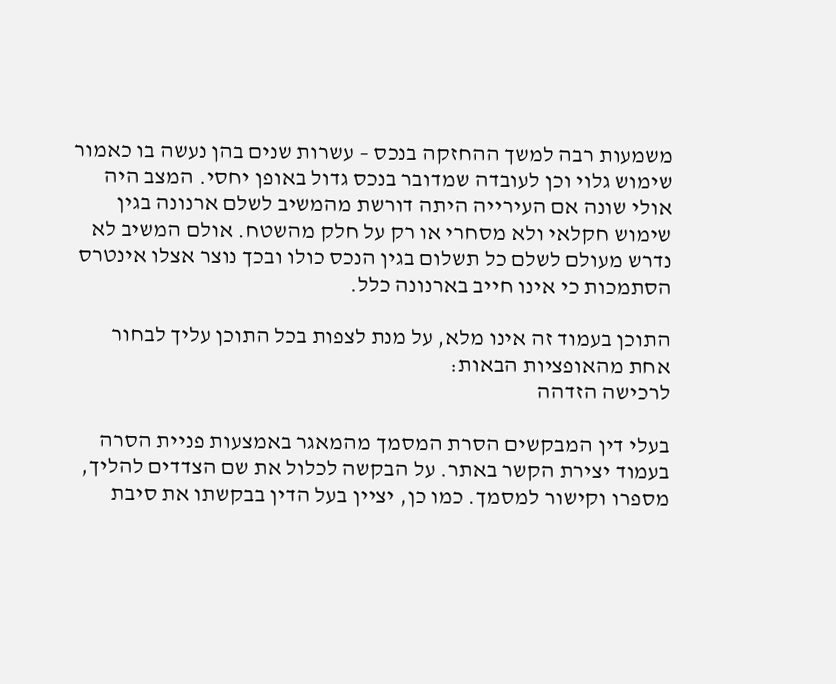משמעות רבה למשך ההחזקה בנכס – עשרות שנים בהן נעשה בו כאמור שימוש גלוי וכן לעובדה שמדובר בנכס גדול באופן יחסי. המצב היה אולי שונה אם העירייה היתה דורשת מהמשיב לשלם ארנונה בגין שימוש חקלאי ולא מסחרי או רק על חלק מהשטח. אולם המשיב לא נדרש מעולם לשלם כל תשלום בגין הנכס כולו ובכך נוצר אצלו אינטרס הסתמכות כי אינו חייב בארנונה כלל.

התוכן בעמוד זה אינו מלא, על מנת לצפות בכל התוכן עליך לבחור אחת מהאופציות הבאות:
לרכישה הזדהה

בעלי דין המבקשים הסרת המסמך מהמאגר באמצעות פניית הסרה בעמוד יצירת הקשר באתר. על הבקשה לכלול את שם הצדדים להליך, מספרו וקישור למסמך. כמו כן, יציין בעל הדין בבקשתו את סיבת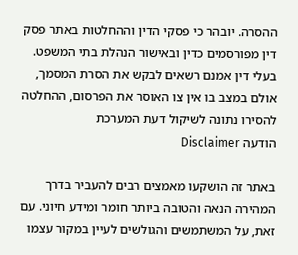ההסרה. יובהר כי פסקי הדין וההחלטות באתר פסק דין מפורסמים כדין ובאישור הנהלת בתי המשפט. בעלי דין אמנם רשאים לבקש את הסרת המסמך, אולם במצב בו אין צו האוסר את הפרסום, ההחלטה להסירו נתונה לשיקול דעת המערכת
הודעה Disclaimer

באתר זה הושקעו מאמצים רבים להעביר בדרך המהירה הנאה והטובה ביותר חומר ומידע חיוני. עם זאת, על המשתמשים והגולשים לעיין במקור עצמו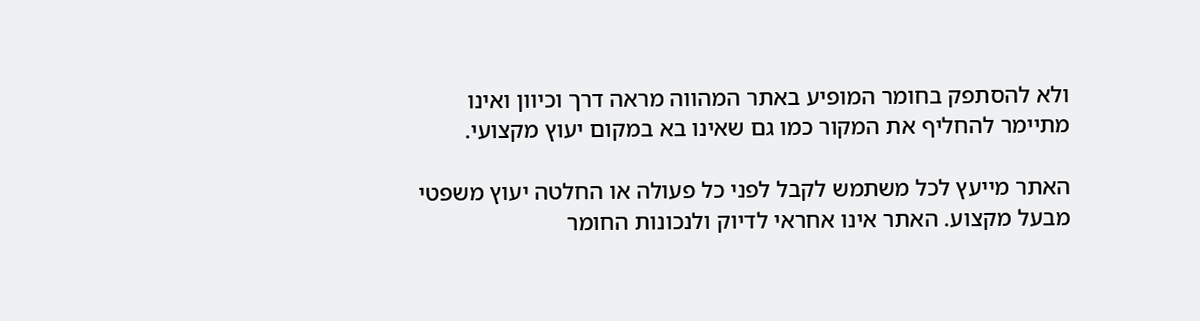ולא להסתפק בחומר המופיע באתר המהווה מראה דרך וכיוון ואינו מתיימר להחליף את המקור כמו גם שאינו בא במקום יעוץ מקצועי.

האתר מייעץ לכל משתמש לקבל לפני כל פעולה או החלטה יעוץ משפטי מבעל מקצוע. האתר אינו אחראי לדיוק ולנכונות החומר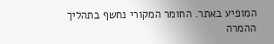המופיע באתר. החומר המקורי נחשף בתהליך ההמרה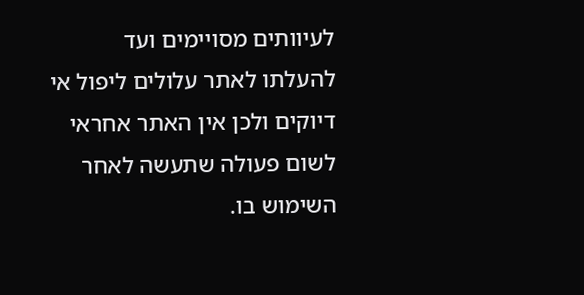לעיוותים מסויימים ועד להעלתו לאתר עלולים ליפול אי דיוקים ולכן אין האתר אחראי לשום פעולה שתעשה לאחר השימוש בו.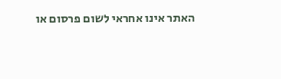האתר אינו אחראי לשום פרסום או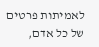לאמיתות פרטים של כל אדם,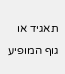תאגיד או גוף המופיע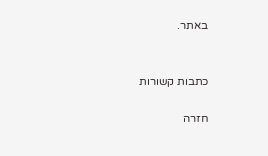באתר.


כתבות קשורות

חזרה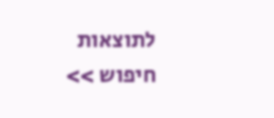לתוצאות חיפוש >>